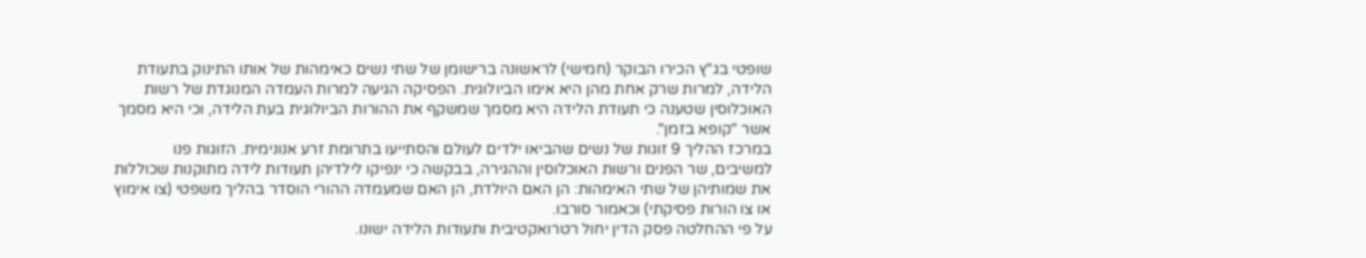שופטי בג"ץ הכירו הבוקר (חמישי) לראשונה ברישומן של שתי נשים כאימהות של אותו התינוק בתעודת הלידה, למרות שרק אחת מהן היא אימו הביולוגית. הפסיקה הגיעה למרות העמדה המנוגדת של רשות האוכלוסין שטענה כי תעודת הלידה היא מסמך שמשקף את ההורות הביולוגית בעת הלידה, וכי היא מסמך אשר "קופא בזמן".
במרכז ההליך 9 זוגות של נשים שהביאו ילדים לעולם והסתייעו בתרומת זרע אנונימית. הזוגות פנו למשיבים, שר הפנים ורשות האוכלוסין וההגירה, בבקשה כי ינפיקו לילדיהן תעודות לידה מתוקנות שכוללות את שמותיהן של שתי האימהות: הן האם היולדת, הן האם שמעמדה ההורי הוסדר בהליך משפטי (צו אימוץ או צו הורות פסיקתי) וכאמור סורבו.
על פי ההחלטה פסק הדין יחול רטרואקטיבית ותעודות הלידה ישונו.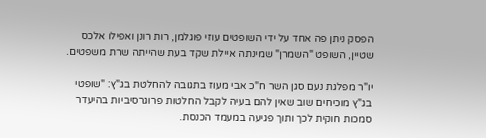הפסק ניתן פה אחד על ידי השופטים עוזי פוגלמן, רות רונן ואפילו אלכס שטיין, השופט "השמרן" שמינתה איילת שקד בעת שהייתה שרת משפטים.

יו"ר מפלגת נעם סגן השר ח"כ אבי מעוז בתגובה להחלטת בג"ץ: "שופטי בג"ץ מוכיחים שוב שאין להם בעיה לקבל החלטות פרוגרסיביות בהיעדר סמכות חוקית לכך ותוך פגיעה במעמד הכנסת.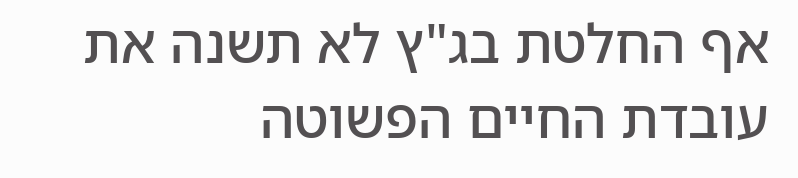אף החלטת בג"ץ לא תשנה את עובדת החיים הפשוטה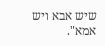שיש אבא ויש אמא".